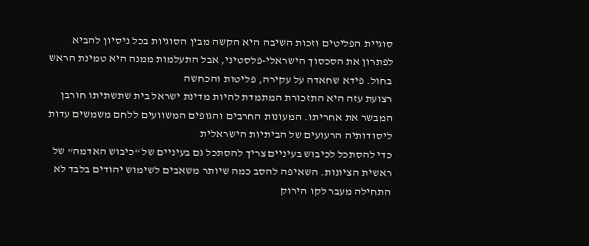סוגיית הפליטים וזכות השיבה היא הקשה מבין הסוגיות בכל ניסיון להביא לפתרון את הסכסוך הישראלי-פלסטיני, אבל התעלמות ממנה היא טמינת הראש בחול. פידא שחאדה על עקירה, פליטות והכחשה
רצועת עזה היא התזכורת המתמדת להיות מדינת ישראל בית שתשתיתו חורבן המבשר את אחריתו. המעונות החרבים והגופים המשוועים ללחם משמשים עדות ליסודותיה הרעועים של הביתיות הישראלית
כדי להסתכל לכיבוש בעיניים צריך להסתכל גם בעיניים של “כיבוש האדמה” של ראשית הציונות. השאיפה להסב כמה שיותר משאבים לשימוש יהודים בלבד לא התחילה מעבר לקו הירוק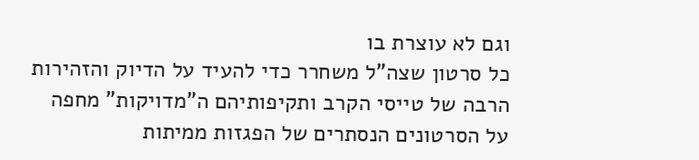וגם לא עוצרת בו
כל סרטון שצה”ל משחרר כדי להעיד על הדיוק והזהירות הרבה של טייסי הקרב ותקיפותיהם ה”מדויקות” מחפה על הסרטונים הנסתרים של הפגזות ממיתות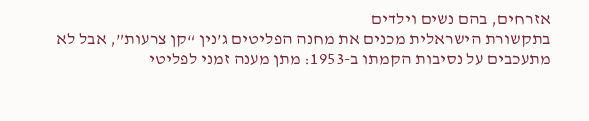אזרחים, בהם נשים וילדים
בתקשורת הישראלית מכנים את מחנה הפליטים ג’נין “קן צרעות”, אבל לא מתעכבים על נסיבות הקמתו ב-1953: מתן מענה זמני לפליטי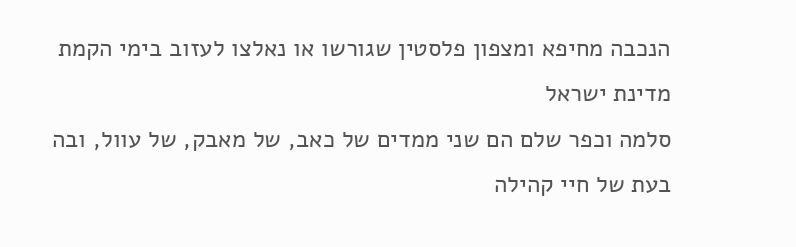הנכבה מחיפא ומצפון פלסטין שגורשו או נאלצו לעזוב בימי הקמת מדינת ישראל
סלמה וכפר שלם הם שני ממדים של כאב, של מאבק, של עוול, ובה בעת של חיי קהילה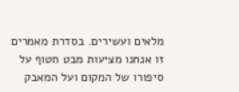מלאים ועשירים. בסדרת מאמרים זו אנחנו מציעות מבט חטוף על סיפורו של המקום ועל המאבק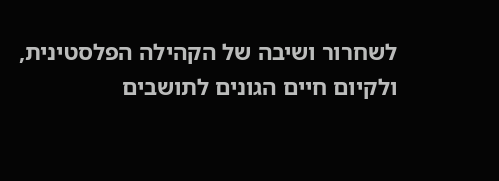לשחרור ושיבה של הקהילה הפלסטינית, ולקיום חיים הגונים לתושבים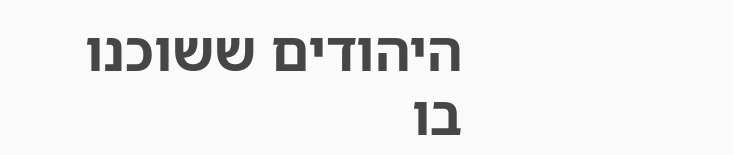היהודים ששוכנו בו